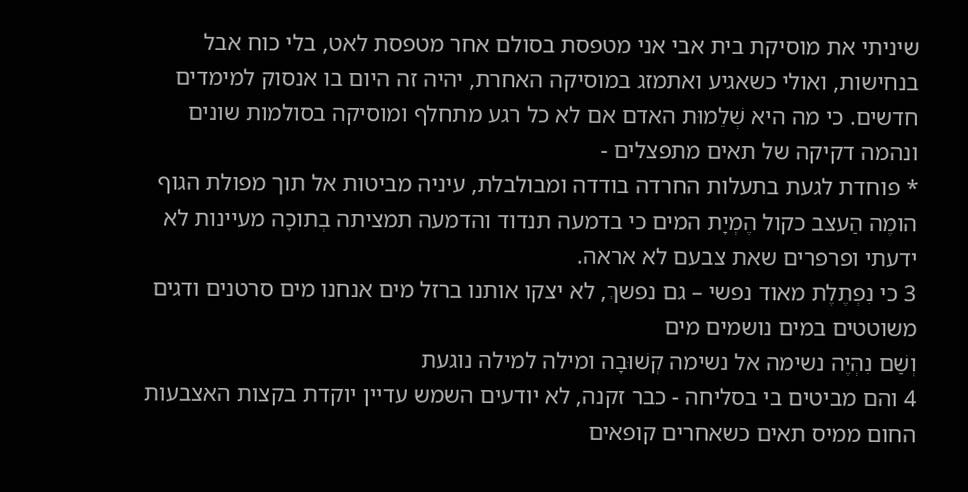שיניתי את מוסיקת בית אבי אני מטפסת בסולם אחר מטפסת לאט, בלי כוח אבל בנחישות, ואולי כשאגיע ואתמזג במוסיקה האחרת, יהיה זה היום בו אנסוק למימדים חדשים. כי מה היא שְׁלֵמוּת האדם אם לא כל רגע מתחלף ומוסיקה בסולמות שונים ונהמה דקיקה של תאים מתפצלים -
* פוחדת לגעת בתעלות החרדה בודדה ומבולבלת, עיניה מביטות אל תוך מפולת הגוף הומֶה הַעצב כקול הֶמְיָת המים כי בדמעה תנדוד והדמעה תמציתה בְתוכָה מעיינות לא ידעתי ופרפרים שאת צבעם לא אראה.
3 כי נִפְתֶלֶת מאוד נפשי – גם נפשךְ, לא יצקו אותנו ברזל מים אנחנו מים סרטנים ודגים משוטטים במים נושמים מים
וְשַׁם נִהְיֶה נשימה אל נשימה קְשׁוּבָה ומילה למילה נוגעת
4 והם מביטים בי בסליחה - כבר זקנה, לא יודעים השמש עדיין יוקדת בקצות האצבעות החום ממיס תאים כשאחרים קופאים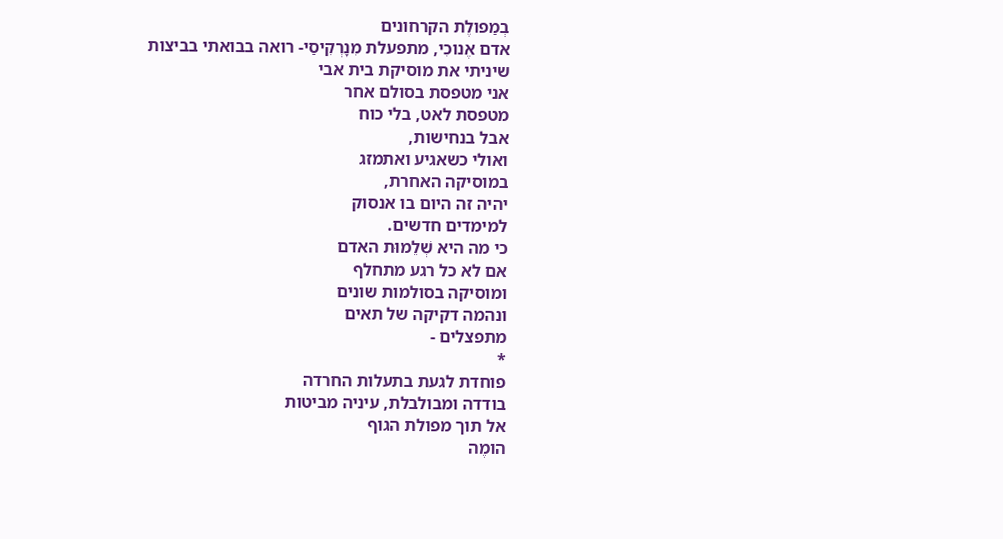בְמַפולֶת הקרחונים
אדם אֶנוכִי, מתפעלת מִנָרְקִיסַי- רואה בבואתי בביצות
שיניתי את מוסיקת בית אבי
אני מטפסת בסולם אחר
מטפסת לאט, בלי כוח
אבל בנחישות,
ואולי כשאגיע ואתמזג
במוסיקה האחרת,
יהיה זה היום בו אנסוק
למימדים חדשים.
כי מה היא שְׁלֵמוּת האדם
אם לא כל רגע מתחלף
ומוסיקה בסולמות שונים
ונהמה דקיקה של תאים
מתפצלים -
*
פוחדת לגעת בתעלות החרדה
בודדה ומבולבלת, עיניה מביטות
אל תוך מפולת הגוף
הומֶה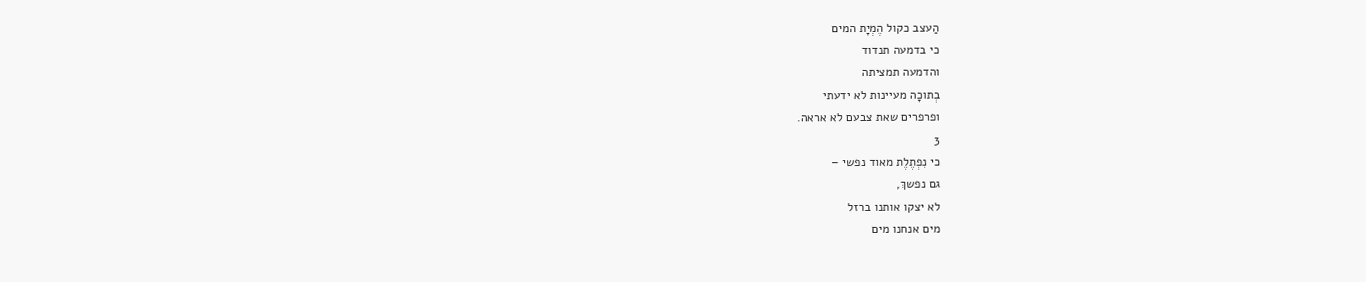הַעצב כקול הֶמְיָת המים
כי בדמעה תנדוד
והדמעה תמציתה
בְתוכָה מעיינות לא ידעתי
ופרפרים שאת צבעם לא אראה.
3
כי נִפְתֶלֶת מאוד נפשי –
גם נפשךְ,
לא יצקו אותנו ברזל
מים אנחנו מים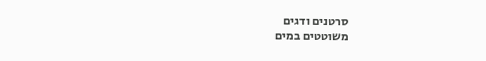סרטנים ודגים
משוטטים במים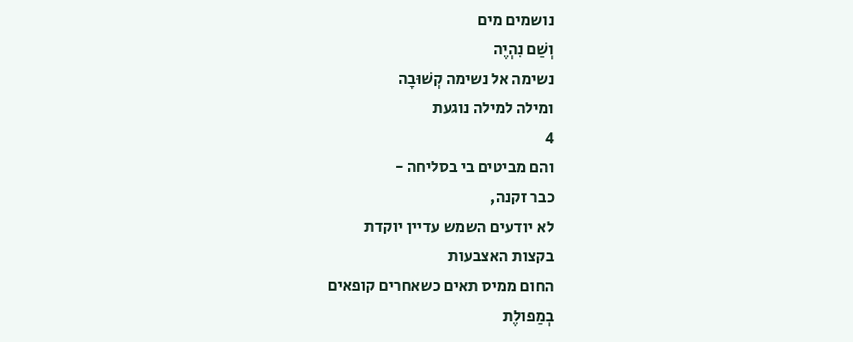נושמים מים
וְשַׁם נִהְיֶה
נשימה אל נשימה קְשׁוּבָה
ומילה למילה נוגעת
4
והם מביטים בי בסליחה -
כבר זקנה,
לא יודעים השמש עדיין יוקדת
בקצות האצבעות
החום ממיס תאים כשאחרים קופאים
בְמַפולֶת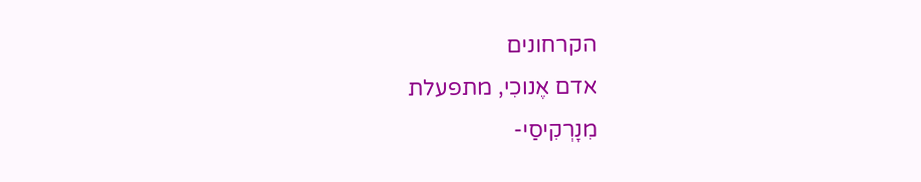הקרחונים
אדם אֶנוכִי, מתפעלת
מִנָרְקִיסַי-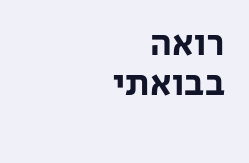רואה בבואתי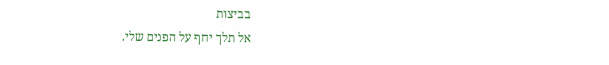בביצות
אל תלך יחף על הפנים שלי.